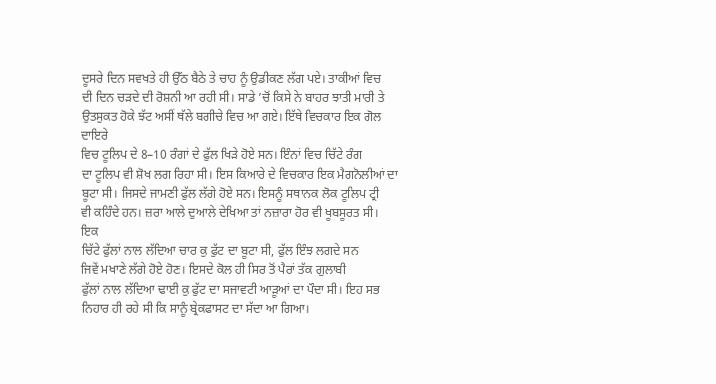ਦੂਸਰੇ ਦਿਨ ਸਵਖਤੇ ਹੀ ਉੱਠ ਬੈਠੇ ਤੇ ਚਾਹ ਨੂੰ ਉਡੀਕਣ ਲੱਗ ਪਏ। ਤਾਕੀਆਂ ਵਿਚ
ਦੀ ਦਿਨ ਚੜਦੇ ਦੀ ਰੋਸ਼ਨੀ ਆ ਰਹੀ ਸੀ। ਸਾਡੇ ’ਚੋਂ ਕਿਸੇ ਨੇ ਬਾਹਰ ਝਾਤੀ ਮਾਰੀ ਤੇ
ਉਤਸੁਕਤ ਹੋਕੇ ਝੱਟ ਅਸੀਂ ਥੱਲੇ ਬਗੀਚੇ ਵਿਚ ਆ ਗਏ। ਇੱਥੇ ਵਿਚਕਾਰ ਇਕ ਗੋਲ ਦਾਇਰੇ
ਵਿਚ ਟੂਲਿਪ ਦੇ 8–10 ਰੰਗਾਂ ਦੇ ਫੁੱਲ ਖਿੜੇ ਹੋਏ ਸਨ। ਇੰਨਾਂ ਵਿਚ ਚਿੱਟੇ ਰੰਗ
ਦਾ ਟੂਲਿਪ ਵੀ ਸ਼ੋਖ ਲਗ ਰਿਹਾ ਸੀ। ਇਸ ਕਿਆਰੇ ਦੇ ਵਿਚਕਾਰ ਇਕ ਮੈਗਨੋਲੀਆਂ ਦਾ
ਬੂਟਾ ਸੀ। ਜਿਸਦੇ ਜਾਮਣੀ ਫੁੱਲ ਲੱਗੇ ਹੋਏ ਸਨ। ਇਸਨੂੰ ਸਥਾਨਕ ਲੋਕ ਟੂਲਿਪ ਟ੍ਰੀ
ਵੀ ਕਹਿੰਦੇ ਹਨ। ਜ਼ਰਾ ਆਲੇ ਦੁਆਲੇ ਦੇਖਿਆ ਤਾਂ ਨਜ਼ਾਰਾ ਹੋਰ ਵੀ ਖੂਬਸੂਰਤ ਸੀ। ਇਕ
ਚਿੱਟੇ ਫੁੱਲਾਂ ਨਾਲ ਲੱਦਿਆ ਚਾਰ ਕੁ ਫੁੱਟ ਦਾ ਬੂਟਾ ਸੀ, ਫੁੱਲ ਇੰਝ ਲਗਦੇ ਸਨ
ਜਿਵੇਂ ਮਖਾਣੇ ਲੱਗੇ ਹੋਏ ਹੋਣ। ਇਸਦੇ ਕੋਲ ਹੀ ਸਿਰ ਤੋਂ ਪੈਰਾਂ ਤੱਕ ਗੁਲਾਬੀ
ਫੁੱਲਾਂ ਨਾਲ ਲੱਦਿਆ ਢਾਈ ਕੁ ਫੁੱਟ ਦਾ ਸਜਾਵਟੀ ਆੜੂਆਂ ਦਾ ਪੌਦਾ ਸੀ। ਇਹ ਸਭ
ਨਿਹਾਰ ਹੀ ਰਹੇ ਸੀ ਕਿ ਸਾਨੂੰ ਬ੍ਰੇਕਫਾਸਟ ਦਾ ਸੱਦਾ ਆ ਗਿਆ।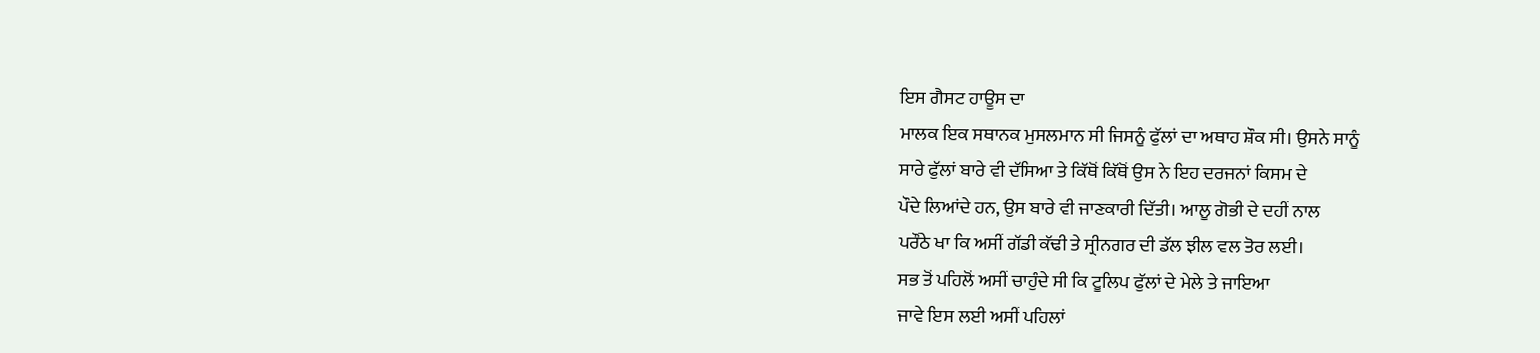ਇਸ ਗੈਸਟ ਹਾਊਸ ਦਾ
ਮਾਲਕ ਇਕ ਸਥਾਨਕ ਮੁਸਲਮਾਨ ਸੀ ਜਿਸਨੂੰ ਫੁੱਲਾਂ ਦਾ ਅਥਾਹ ਸ਼ੌਕ ਸੀ। ਉਸਨੇ ਸਾਨੂੰ
ਸਾਰੇ ਫੁੱਲਾਂ ਬਾਰੇ ਵੀ ਦੱਸਿਆ ਤੇ ਕਿੱਥੋਂ ਕਿੱਥੋਂ ਉਸ ਨੇ ਇਹ ਦਰਜਨਾਂ ਕਿਸਮ ਦੇ
ਪੌਦੇ ਲਿਆਂਦੇ ਹਨ, ਉਸ ਬਾਰੇ ਵੀ ਜਾਣਕਾਰੀ ਦਿੱਤੀ। ਆਲੂ ਗੋਭੀ ਦੇ ਦਹੀਂ ਨਾਲ
ਪਰੌਂਠੇ ਖਾ ਕਿ ਅਸੀਂ ਗੱਡੀ ਕੱਢੀ ਤੇ ਸ੍ਰੀਨਗਰ ਦੀ ਡੱਲ ਝੀਲ ਵਲ ਤੋਰ ਲਈ।
ਸਭ ਤੋਂ ਪਹਿਲੋਂ ਅਸੀਂ ਚਾਹੁੰਦੇ ਸੀ ਕਿ ਟੂਲਿਪ ਫੁੱਲਾਂ ਦੇ ਮੇਲੇ ਤੇ ਜਾਇਆ
ਜਾਵੇ ਇਸ ਲਈ ਅਸੀਂ ਪਹਿਲਾਂ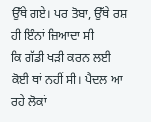ਉੱਥੇ ਗਏ। ਪਰ ਤੋਬਾ, ਉੱਥੇ ਰਸ਼ ਹੀ ਇੰਨਾਂ ਜ਼ਿਆਦਾ ਸੀ
ਕਿ ਗੱਡੀ ਖੜੀ ਕਰਨ ਲਈ ਕੋਈ ਥਾਂ ਨਹੀਂ ਸੀ। ਪੈਦਲ ਆ ਰਹੇ ਲੋਕਾਂ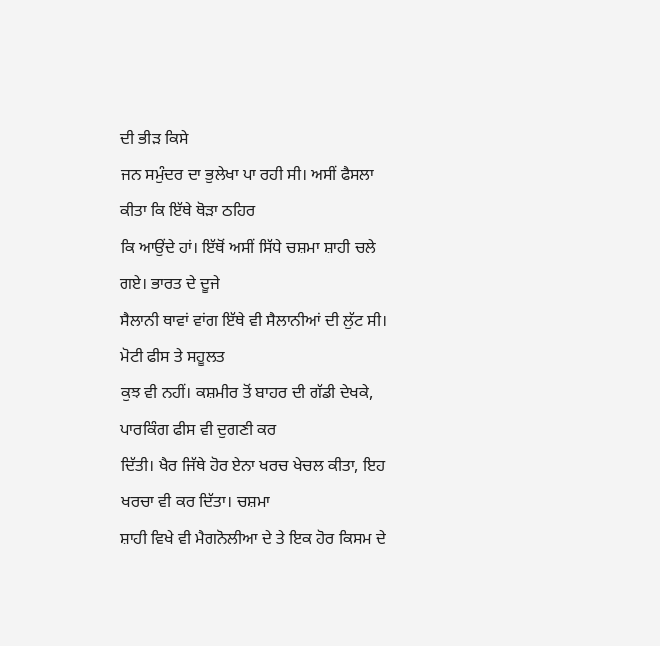ਦੀ ਭੀੜ ਕਿਸੇ
ਜਨ ਸਮੁੰਦਰ ਦਾ ਭੁਲੇਖਾ ਪਾ ਰਹੀ ਸੀ। ਅਸੀਂ ਫੈਸਲਾ ਕੀਤਾ ਕਿ ਇੱਥੇ ਥੋੜਾ ਠਹਿਰ
ਕਿ ਆਉਂਦੇ ਹਾਂ। ਇੱਥੋਂ ਅਸੀਂ ਸਿੱਧੇ ਚਸ਼ਮਾ ਸ਼ਾਹੀ ਚਲੇ ਗਏ। ਭਾਰਤ ਦੇ ਦੂਜੇ
ਸੈਲਾਨੀ ਥਾਵਾਂ ਵਾਂਗ ਇੱਥੇ ਵੀ ਸੈਲਾਨੀਆਂ ਦੀ ਲੁੱਟ ਸੀ। ਮੋਟੀ ਫੀਸ ਤੇ ਸਹੂਲਤ
ਕੁਝ ਵੀ ਨਹੀਂ। ਕਸ਼ਮੀਰ ਤੋਂ ਬਾਹਰ ਦੀ ਗੱਡੀ ਦੇਖਕੇ, ਪਾਰਕਿੰਗ ਫੀਸ ਵੀ ਦੁਗਣੀ ਕਰ
ਦਿੱਤੀ। ਖੈਰ ਜਿੱਥੇ ਹੋਰ ਏਨਾ ਖਰਚ ਖੇਚਲ ਕੀਤਾ, ਇਹ ਖਰਚਾ ਵੀ ਕਰ ਦਿੱਤਾ। ਚਸ਼ਮਾ
ਸ਼ਾਹੀ ਵਿਖੇ ਵੀ ਮੈਗਨੋਲੀਆ ਦੇ ਤੇ ਇਕ ਹੋਰ ਕਿਸਮ ਦੇ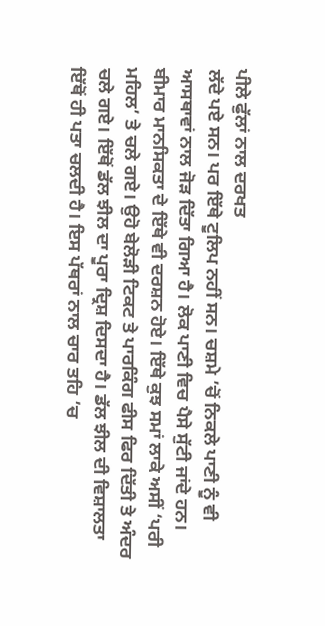ਪੀਲੇ ਫੁੱਲਾਂ ਨਾਲ ਦਰਖਤ
ਲੱਦੇ ਪਏ ਸਨ। ਪਰ ਇੱਥੇ ਟੂਲਿਪ ਨਹੀਂ ਸਨ। ਚਸ਼ਮੇ ’ਚੋਂ ਨਿਕਲੇ ਪਾਣੀ ਨੂੰ ਵੀ
ਆਸਥਾਵਾਂ ਨਾਲ ਜੋੜ ਦਿੱਤਾ ਗਿਆ ਹੈ। ਲੋਕ ਪਾਣੀ ਵਿਚ ਪੈਸੇ ਸੁੱਟੀ ਜਾਂਦੇ ਹਨ।
ਬੀਮਾਰ ਮਾਨਸਿਕਤਾ ਦੇ ਇੱਥੇ ਵੀ ਦਰਸ਼ਨ ਹੋਏ। ਇੱਥੇ ਕੁਝ ਸਮਾਂ ਲਾਕੇ ਅਸੀਂ ‘ਪਰੀ
ਮਹਿਲ’ ਤੇ ਚਲੇ ਗਏ। ਉਹੋ ਬੇਲੋੜੀ ਟਿਕਟ ਤੇ ਪਾਰਕਿੰਗ ਫੀਸ ਫਿਰ ਦਿੱਤੀ ਤੇ ਅੰਦਰ
ਚਲੇ ਗਏ। ਇੱਥੋਂ ਡੱਲ ਝੀਲ ਦਾ ਪੂਰਾ ਦ੍ਰਿਸ਼ ਦਿਸਦਾ ਹੈ। ਡੱਲ ਝੀਲ ਦੀ ਵਿਸ਼ਾਲਤਾ
ਇੱਥੋਂ ਹੀ ਪਤਾ ਚਲਦੀ ਹੈ। ਇਸ ਪੱਥਰਾਂ ਨਾਲ ਚਾਰ ਤਹਿ ’ਚ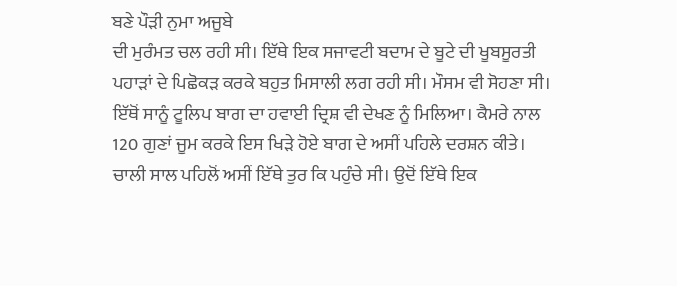ਬਣੇ ਪੌੜੀ ਨੁਮਾ ਅਜੂਬੇ
ਦੀ ਮੁਰੰਮਤ ਚਲ ਰਹੀ ਸੀ। ਇੱਥੇ ਇਕ ਸਜਾਵਟੀ ਬਦਾਮ ਦੇ ਬੂਟੇ ਦੀ ਖੂਬਸੂਰਤੀ
ਪਹਾੜਾਂ ਦੇ ਪਿਛੋਕੜ ਕਰਕੇ ਬਹੁਤ ਮਿਸਾਲੀ ਲਗ ਰਹੀ ਸੀ। ਮੌਸਮ ਵੀ ਸੋਹਣਾ ਸੀ।
ਇੱਥੋਂ ਸਾਨੂੰ ਟੂਲਿਪ ਬਾਗ ਦਾ ਹਵਾਈ ਦ੍ਰਿਸ਼ ਵੀ ਦੇਖਣ ਨੂੰ ਮਿਲਿਆ। ਕੈਮਰੇ ਨਾਲ
120 ਗੁਣਾਂ ਜੂਮ ਕਰਕੇ ਇਸ ਖਿੜੇ ਹੋਏ ਬਾਗ ਦੇ ਅਸੀਂ ਪਹਿਲੇ ਦਰਸ਼ਨ ਕੀਤੇ।
ਚਾਲੀ ਸਾਲ ਪਹਿਲੋਂ ਅਸੀਂ ਇੱਥੇ ਤੁਰ ਕਿ ਪਹੁੰਚੇ ਸੀ। ਉਦੋਂ ਇੱਥੇ ਇਕ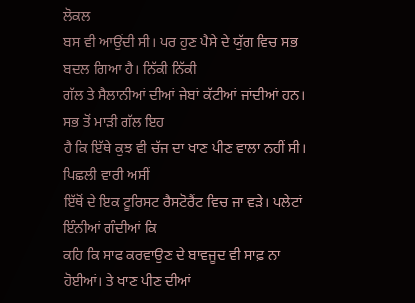ਲੋਕਲ
ਬਸ ਵੀ ਆਉਂਦੀ ਸੀ। ਪਰ ਹੁਣ ਪੈਸੇ ਦੇ ਯੁੱਗ ਵਿਚ ਸਭ ਬਦਲ ਗਿਆ ਹੈ। ਨਿੱਕੀ ਨਿੱਕੀ
ਗੱਲ ਤੇ ਸੈਲਾਨੀਆਂ ਦੀਆਂ ਜੇਬਾਂ ਕੱਟੀਆਂ ਜਾਂਦੀਆਂ ਹਨ। ਸਭ ਤੋਂ ਮਾੜੀ ਗੱਲ ਇਹ
ਹੈ ਕਿ ਇੱਥੇ ਕੁਝ ਵੀ ਚੱਜ ਦਾ ਖਾਣ ਪੀਣ ਵਾਲਾ ਨਹੀਂ ਸੀ। ਪਿਛਲੀ ਵਾਰੀ ਅਸੀਂ
ਇੱਥੋਂ ਦੇ ਇਕ ਟੂਰਿਸਟ ਰੈਸਟੋਰੈਂਟ ਵਿਚ ਜਾ ਵੜੇ। ਪਲੇਟਾਂ ਇੰਨੀਆਂ ਗੰਦੀਆਂ ਕਿ
ਕਹਿ ਕਿ ਸਾਫ ਕਰਵਾਉਣ ਦੇ ਬਾਵਜੂਦ ਵੀ ਸਾਫ਼ ਨਾ ਹੋਈਆਂ। ਤੇ ਖਾਣ ਪੀਣ ਦੀਆਂ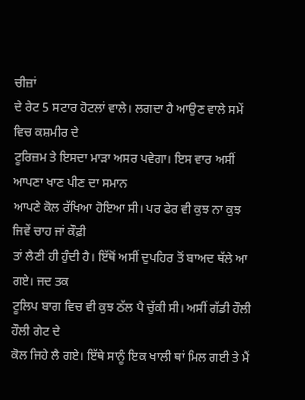ਚੀਜ਼ਾਂ
ਦੇ ਰੇਟ 5 ਸਟਾਰ ਹੋਟਲਾਂ ਵਾਲੇ। ਲਗਦਾ ਹੈ ਆਉਣ ਵਾਲੇ ਸਮੇਂ ਵਿਚ ਕਸ਼ਮੀਰ ਦੇ
ਟੂਰਿਜ਼ਮ ਤੇ ਇਸਦਾ ਮਾੜਾ ਅਸਰ ਪਵੇਗਾ। ਇਸ ਵਾਰ ਅਸੀਂ ਆਪਣਾ ਖਾਣ ਪੀਣ ਦਾ ਸਮਾਨ
ਆਪਣੇ ਕੋਲ ਰੱਖਿਆ ਹੋਇਆ ਸੀ। ਪਰ ਫੇਰ ਵੀ ਕੁਝ ਨਾ ਕੁਝ ਜਿਵੇਂ ਚਾਹ ਜਾਂ ਕੌਫ਼ੀ
ਤਾਂ ਲੈਣੀ ਹੀ ਹੁੰਦੀ ਹੈ। ਇੱਥੋਂ ਅਸੀਂ ਦੁਪਹਿਰ ਤੋਂ ਬਾਅਦ ਥੱਲੇ ਆ ਗਏ। ਜਦ ਤਕ
ਟੂਲਿਪ ਬਾਗ ਵਿਚ ਵੀ ਕੁਝ ਠੱਲ ਪੈ ਚੁੱਕੀ ਸੀ। ਅਸੀਂ ਗੱਡੀ ਹੌਲੀ ਹੌਲੀ ਗੇਟ ਦੇ
ਕੋਲ ਜਿਹੇ ਲੈ ਗਏ। ਇੱਥੇ ਸਾਨੂੰ ਇਕ ਖਾਲੀ ਥਾਂ ਮਿਲ ਗਈ ਤੇ ਮੈਂ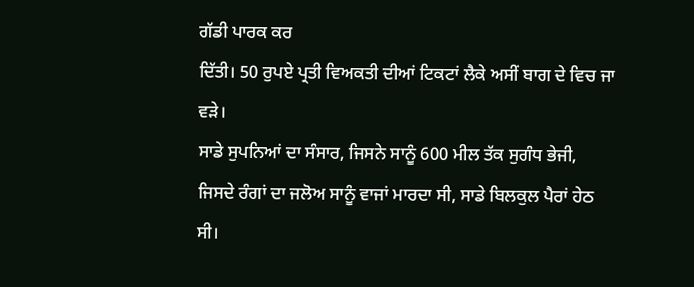ਗੱਡੀ ਪਾਰਕ ਕਰ
ਦਿੱਤੀ। 50 ਰੁਪਏ ਪ੍ਰਤੀ ਵਿਅਕਤੀ ਦੀਆਂ ਟਿਕਟਾਂ ਲੈਕੇ ਅਸੀਂ ਬਾਗ ਦੇ ਵਿਚ ਜਾ
ਵੜੇ।
ਸਾਡੇ ਸੁਪਨਿਆਂ ਦਾ ਸੰਸਾਰ, ਜਿਸਨੇ ਸਾਨੂੰ 600 ਮੀਲ ਤੱਕ ਸੁਗੰਧ ਭੇਜੀ,
ਜਿਸਦੇ ਰੰਗਾਂ ਦਾ ਜਲੋਅ ਸਾਨੂੰ ਵਾਜਾਂ ਮਾਰਦਾ ਸੀ, ਸਾਡੇ ਬਿਲਕੁਲ ਪੈਰਾਂ ਹੇਠ
ਸੀ।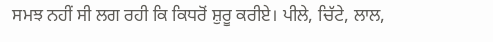ਸਮਝ ਨਹੀਂ ਸੀ ਲਗ ਰਹੀ ਕਿ ਕਿਧਰੋਂ ਸ਼ੁਰੂ ਕਰੀਏ। ਪੀਲੇ, ਚਿੱਟੇ, ਲਾਲ,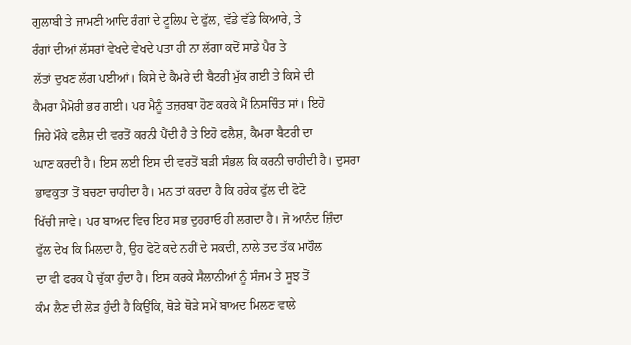ਗੁਲਾਬੀ ਤੇ ਜਾਮਣੀ ਆਦਿ ਰੰਗਾਂ ਦੇ ਟੂਲਿਪ ਦੇ ਫੁੱਲ, ਵੱਡੇ ਵੱਡੇ ਕਿਆਰੇ, ਤੇ
ਰੰਗਾਂ ਦੀਆਂ ਲੱਸਰਾਂ ਵੇਖਦੇ ਵੇਖਦੇ ਪਤਾ ਹੀ ਨਾ ਲੱਗਾ ਕਦੋਂ ਸਾਡੇ ਪੈਰ ਤੇ
ਲੱਤਾਂ ਦੁਖਣ ਲੱਗ ਪਈਆਂ। ਕਿਸੇ ਦੇ ਕੈਮਰੇ ਦੀ ਬੈਟਰੀ ਮੁੱਕ ਗਈ ਤੇ ਕਿਸੇ ਦੀ
ਕੈਮਰਾ ਮੈਮੋਰੀ ਭਰ ਗਈ। ਪਰ ਮੈਨੂੰ ਤਜ਼ਰਬਾ ਹੋਣ ਕਰਕੇ ਮੈਂ ਨਿਸਚਿੰਤ ਸਾਂ। ਇਹੋ
ਜਿਹੇ ਮੌਕੇ ਫਲੈਸ਼ ਦੀ ਵਰਤੋਂ ਕਰਨੀ ਪੈਂਦੀ ਹੈ ਤੇ ਇਹੋ ਫਲੈਸ਼, ਕੈਮਰਾ ਬੈਟਰੀ ਦਾ
ਘਾਣ ਕਰਦੀ ਹੈ। ਇਸ ਲਈ ਇਸ ਦੀ ਵਰਤੋਂ ਬੜੀ ਸੰਭਲ ਕਿ ਕਰਨੀ ਚਾਹੀਦੀ ਹੈ। ਦੁਸਰਾ
ਭਾਵਕੁਤਾ ਤੋਂ ਬਚਣਾ ਚਾਹੀਦਾ ਹੈ। ਮਨ ਤਾਂ ਕਰਦਾ ਹੈ ਕਿ ਹਰੇਕ ਫੁੱਲ ਦੀ ਫੋਟੋ
ਖਿੱਚੀ ਜਾਵੇ। ਪਰ ਬਾਅਦ ਵਿਚ ਇਹ ਸਭ ਦੁਹਰਾਓ ਹੀ ਲਗਦਾ ਹੈ। ਜੋ ਆਨੰਦ ਜ਼ਿੰਦਾ
ਫੁੱਲ ਦੇਖ ਕਿ ਮਿਲਦਾ ਹੈ, ਉਹ ਫੋਟੋ ਕਦੇ ਨਹੀਂ ਦੇ ਸਕਦੀ, ਨਾਲੇ ਤਦ ਤੱਕ ਮਾਹੌਲ
ਦਾ ਵੀ ਫਰਕ ਪੈ ਚੁੱਕਾ ਹੁੰਦਾ ਹੈ। ਇਸ ਕਰਕੇ ਸੈਲਾਨੀਆਂ ਨੂੰ ਸੰਜਮ ਤੇ ਸੂਝ ਤੋਂ
ਕੰਮ ਲੈਣ ਦੀ ਲੋੜ ਹੁੰਦੀ ਹੈ ਕਿਉਂਕਿ, ਥੋੜੇ ਥੋੜੇ ਸਮੇਂ ਬਾਅਦ ਮਿਲਣ ਵਾਲੇ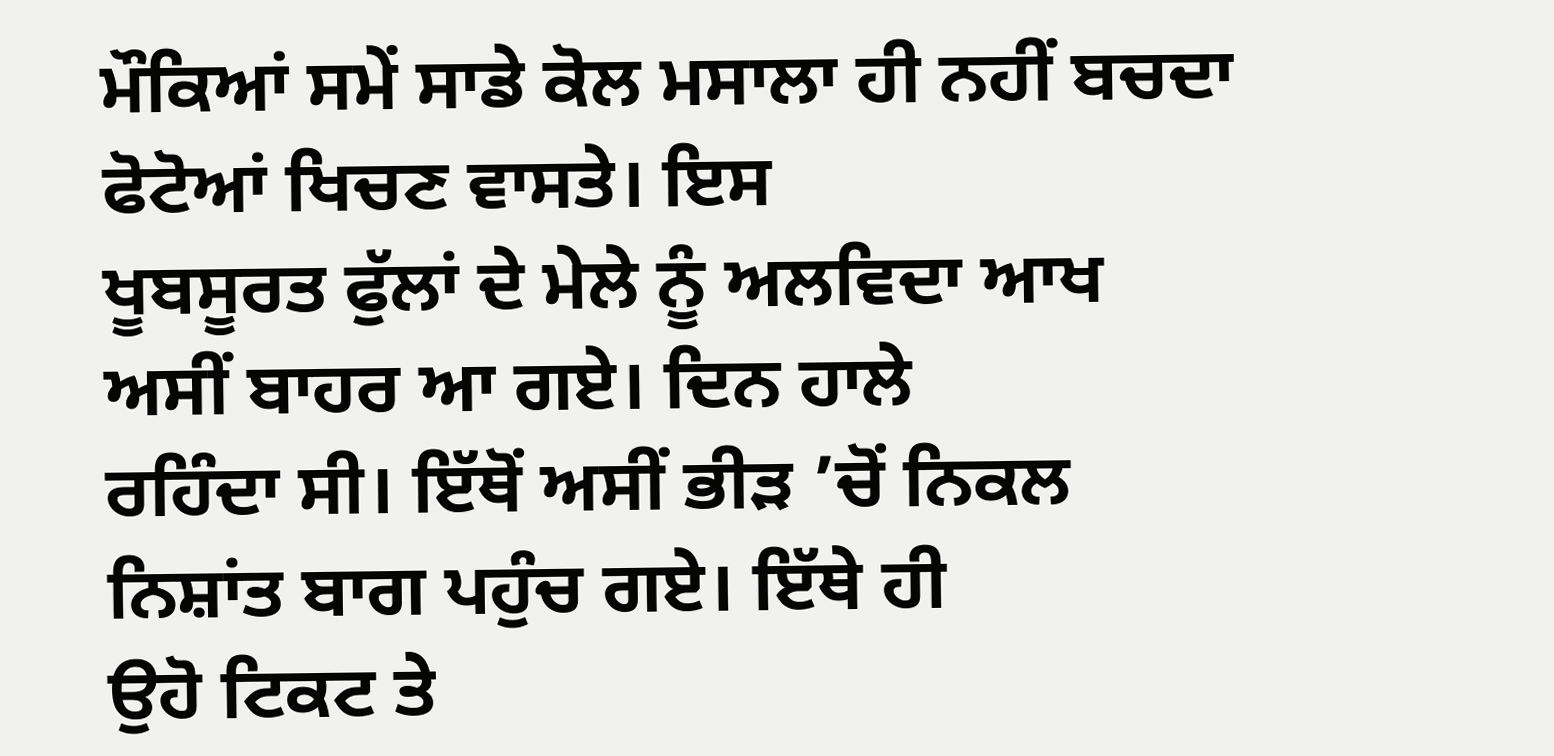ਮੌਕਿਆਂ ਸਮੇਂ ਸਾਡੇ ਕੋਲ ਮਸਾਲਾ ਹੀ ਨਹੀਂ ਬਚਦਾ ਫੋਟੋਆਂ ਖਿਚਣ ਵਾਸਤੇ। ਇਸ
ਖੂਬਸੂਰਤ ਫੁੱਲਾਂ ਦੇ ਮੇਲੇ ਨੂੰ ਅਲਵਿਦਾ ਆਖ ਅਸੀਂ ਬਾਹਰ ਆ ਗਏ। ਦਿਨ ਹਾਲੇ
ਰਹਿੰਦਾ ਸੀ। ਇੱਥੋਂ ਅਸੀਂ ਭੀੜ ’ਚੋਂ ਨਿਕਲ ਨਿਸ਼ਾਂਤ ਬਾਗ ਪਹੁੰਚ ਗਏ। ਇੱਥੇ ਹੀ
ਉਹੋ ਟਿਕਟ ਤੇ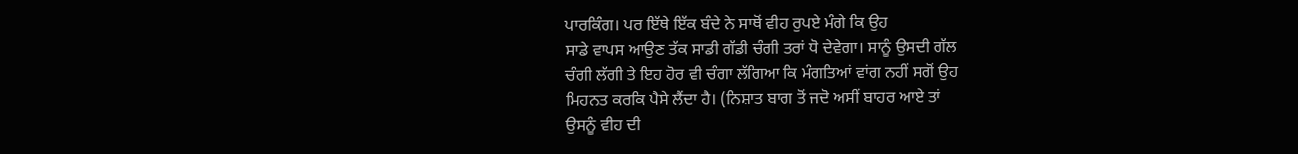ਪਾਰਕਿੰਗ। ਪਰ ਇੱਥੇ ਇੱਕ ਬੰਦੇ ਨੇ ਸਾਥੋਂ ਵੀਹ ਰੁਪਏ ਮੰਗੇ ਕਿ ਉਹ
ਸਾਡੇ ਵਾਪਸ ਆਉਣ ਤੱਕ ਸਾਡੀ ਗੱਡੀ ਚੰਗੀ ਤਰਾਂ ਧੋ ਦੇਵੇਗਾ। ਸਾਨੂੰ ਉਸਦੀ ਗੱਲ
ਚੰਗੀ ਲੱਗੀ ਤੇ ਇਹ ਹੋਰ ਵੀ ਚੰਗਾ ਲੱਗਿਆ ਕਿ ਮੰਗਤਿਆਂ ਵਾਂਗ ਨਹੀਂ ਸਗੋਂ ਉਹ
ਮਿਹਨਤ ਕਰਕਿ ਪੈਸੇ ਲੈਂਦਾ ਹੈ। (ਨਿਸ਼ਾਤ ਬਾਗ ਤੋਂ ਜਦੋ ਅਸੀਂ ਬਾਹਰ ਆਏ ਤਾਂ
ਉਸਨੂੰ ਵੀਹ ਦੀ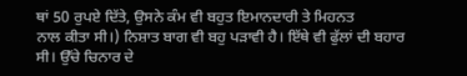ਥਾਂ 50 ਰੁਪਏ ਦਿੱਤੇ, ਉਸਨੇ ਕੰਮ ਵੀ ਬਹੁਤ ਇਮਾਨਦਾਰੀ ਤੇ ਮਿਹਨਤ
ਨਾਲ ਕੀਤਾ ਸੀ।) ਨਿਸ਼ਾਤ ਬਾਗ ਵੀ ਬਹੁ ਪੜਾਵੀ ਹੈ। ਇੱਥੇ ਵੀ ਫੁੱਲਾਂ ਦੀ ਬਹਾਰ
ਸੀ। ਉੱਚੇ ਚਿਨਾਰ ਦੇ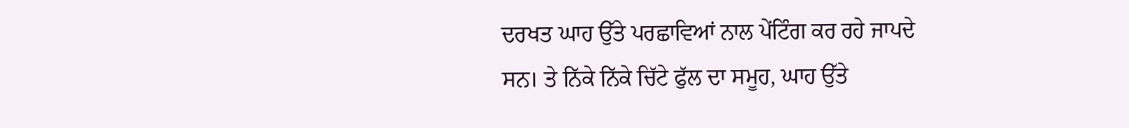ਦਰਖਤ ਘਾਹ ਉੱਤੇ ਪਰਛਾਵਿਆਂ ਨਾਲ ਪੇਂਟਿੰਗ ਕਰ ਰਹੇ ਜਾਪਦੇ
ਸਨ। ਤੇ ਨਿੱਕੇ ਨਿੱਕੇ ਚਿੱਟੇ ਫੁੱਲ ਦਾ ਸਮੂਹ, ਘਾਹ ਉੱਤੇ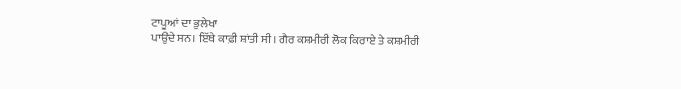ਟਾਪੂਆਂ ਦਾ ਭੁਲੇਖਾ
ਪਾਉਂਦੇ ਸਨ। ਇੱਥੇ ਕਾਫ਼ੀ ਸ਼ਾਂਤੀ ਸੀ। ਗੈਰ ਕਸ਼ਮੀਰੀ ਲੋਕ ਕਿਰਾਏ ਤੇ ਕਸ਼ਮੀਰੀ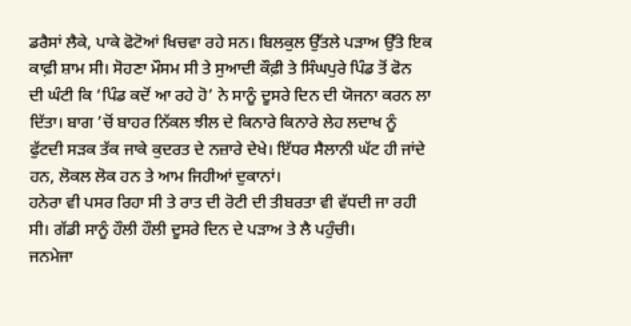ਡਰੈਸਾਂ ਲੈਕੇ, ਪਾਕੇ ਫੋਟੋਆਂ ਖਿਚਵਾ ਰਹੇ ਸਨ। ਬਿਲਕੁਲ ਉੱਤਲੇ ਪੜਾਅ ਉੱਤੇ ਇਕ
ਕਾਫ਼ੀ ਸ਼ਾਮ ਸੀ। ਸੋਹਣਾ ਮੌਸਮ ਸੀ ਤੇ ਸੁਆਦੀ ਕੌਫ਼ੀ ਤੇ ਸਿੰਘਪੁਰੇ ਪਿੰਡ ਤੋਂ ਫੋਨ
ਦੀ ਘੰਟੀ ਕਿ ‘ਪਿੰਡ ਕਦੋਂ ਆ ਰਹੇ ਹੋ’ ਨੇ ਸਾਨੂੰ ਦੂਸਰੇ ਦਿਨ ਦੀ ਯੋਜਨਾ ਕਰਨ ਲਾ
ਦਿੱਤਾ। ਬਾਗ ’ਚੋਂ ਬਾਹਰ ਨਿੱਕਲ ਝੀਲ ਦੇ ਕਿਨਾਰੇ ਕਿਨਾਰੇ ਲੇਹ ਲਦਾਖ ਨੂੰ
ਫੁੱਟਦੀ ਸੜਕ ਤੱਕ ਜਾਕੇ ਕੁਦਰਤ ਦੇ ਨਜ਼ਾਰੇ ਦੇਖੇ। ਇੱਧਰ ਸੈਲਾਨੀ ਘੱਟ ਹੀ ਜਾਂਦੇ
ਹਨ, ਲੋਕਲ ਲੋਕ ਹਨ ਤੇ ਆਮ ਜਿਹੀਆਂ ਦੁਕਾਨਾਂ।
ਹਨੇਰਾ ਵੀ ਪਸਰ ਰਿਹਾ ਸੀ ਤੇ ਰਾਤ ਦੀ ਰੋਟੀ ਦੀ ਤੀਬਰਤਾ ਵੀ ਵੱਧਦੀ ਜਾ ਰਹੀ
ਸੀ। ਗੱਡੀ ਸਾਨੂੰ ਹੌਲੀ ਹੌਲੀ ਦੂਸਰੇ ਦਿਨ ਦੇ ਪੜਾਅ ਤੇ ਲੈ ਪਹੁੰਚੀ।
ਜਨਮੇਜਾ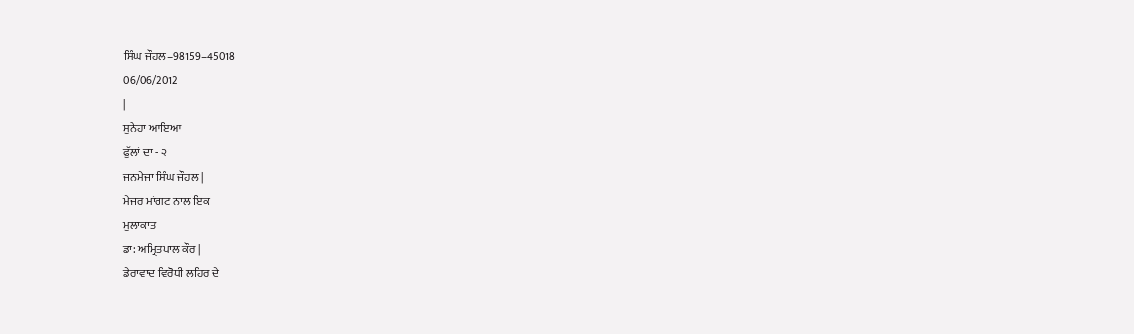ਸਿੰਘ ਜੌਹਲ–98159–45018
06/06/2012
|
ਸੁਨੇਹਾ ਆਇਆ
ਫੁੱਲਾਂ ਦਾ - ੨
ਜਨਮੇਜਾ ਸਿੰਘ ਜੌਹਲ |
ਮੇਜਰ ਮਾਂਗਟ ਨਾਲ ਇਕ
ਮੁਲਾਕਾਤ
ਡਾ: ਅਮ੍ਰਿਤਪਾਲ ਕੌਰ |
ਡੇਰਾਵਾਦ ਵਿਰੋਧੀ ਲਹਿਰ ਦੇ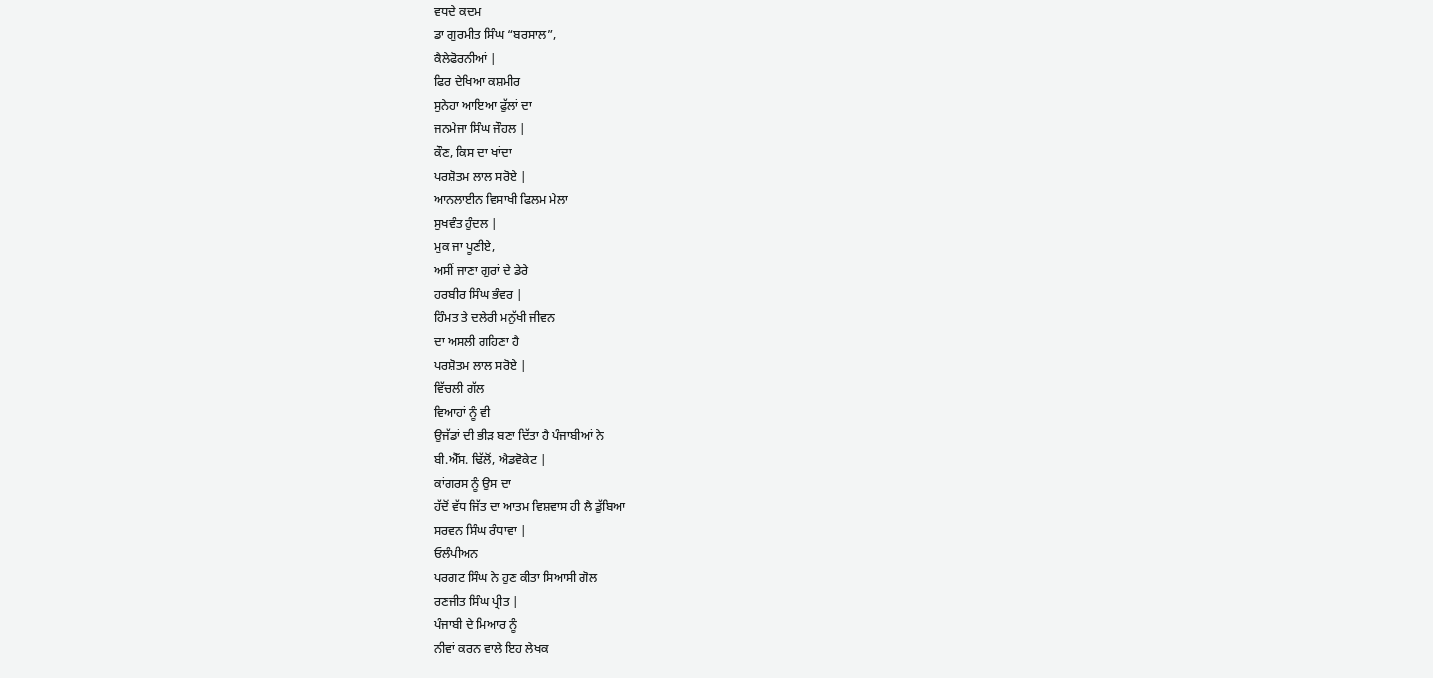ਵਧਦੇ ਕਦਮ
ਡਾ ਗੁਰਮੀਤ ਸਿੰਘ “ਬਰਸਾਲ”,
ਕੈਲੇਫੋਰਨੀਆਂ |
ਫਿਰ ਦੇਖਿਆ ਕਸ਼ਮੀਰ
ਸੁਨੇਹਾ ਆਇਆ ਫੁੱਲਾਂ ਦਾ
ਜਨਮੇਜਾ ਸਿੰਘ ਜੌਹਲ |
ਕੌਣ, ਕਿਸ ਦਾ ਖਾਂਦਾ
ਪਰਸ਼ੋਤਮ ਲਾਲ ਸਰੋਏ |
ਆਨਲਾਈਨ ਵਿਸਾਖੀ ਫਿਲਮ ਮੇਲਾ
ਸੁਖਵੰਤ ਹੁੰਦਲ |
ਮੁਕ ਜਾ ਪੂਣੀਏ,
ਅਸੀਂ ਜਾਣਾ ਗੁਰਾਂ ਦੇ ਡੇਰੇ
ਹਰਬੀਰ ਸਿੰਘ ਭੰਵਰ |
ਹਿੰਮਤ ਤੇ ਦਲੇਰੀ ਮਨੁੱਖੀ ਜੀਵਨ
ਦਾ ਅਸਲੀ ਗਹਿਣਾ ਹੈ
ਪਰਸ਼ੋਤਮ ਲਾਲ ਸਰੋਏ |
ਵਿੱਚਲੀ ਗੱਲ
ਵਿਆਹਾਂ ਨੂੰ ਵੀ
ਉਜੱਡਾਂ ਦੀ ਭੀੜ ਬਣਾ ਦਿੱਤਾ ਹੈ ਪੰਜਾਬੀਆਂ ਨੇ
ਬੀ.ਐੱਸ. ਢਿੱਲੋਂ, ਐਡਵੋਕੇਟ |
ਕਾਂਗਰਸ ਨੂੰ ਉਸ ਦਾ
ਹੱਦੋਂ ਵੱਧ ਜਿੱਤ ਦਾ ਆਤਮ ਵਿਸ਼ਵਾਸ ਹੀ ਲੈ ਡੁੱਬਿਆ
ਸਰਵਨ ਸਿੰਘ ਰੰਧਾਵਾ |
ਓਲੰਪੀਅਨ
ਪਰਗਟ ਸਿੰਘ ਨੇ ਹੁਣ ਕੀਤਾ ਸਿਆਸੀ ਗੋਲ
ਰਣਜੀਤ ਸਿੰਘ ਪ੍ਰੀਤ |
ਪੰਜਾਬੀ ਦੇ ਮਿਆਰ ਨੂੰ
ਨੀਵਾਂ ਕਰਨ ਵਾਲੇ ਇਹ ਲੇਖਕ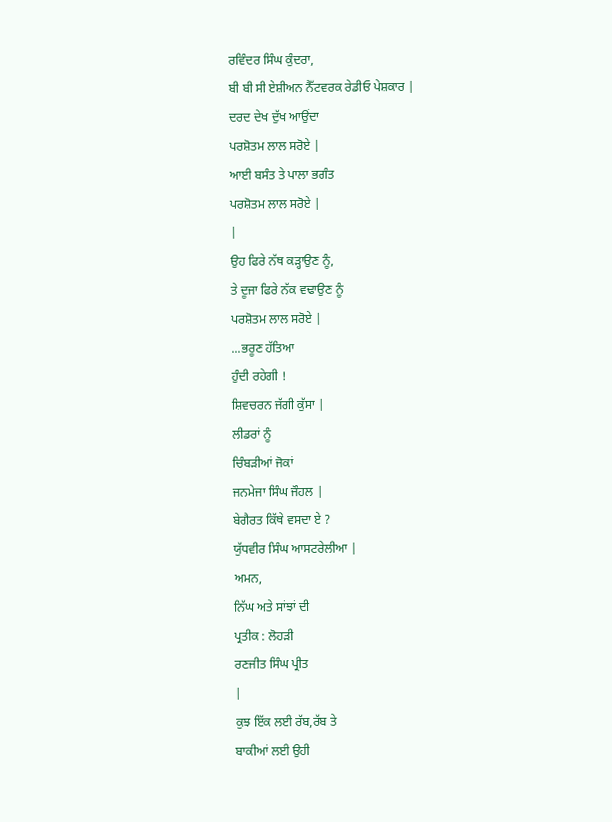ਰਵਿੰਦਰ ਸਿੰਘ ਕੁੰਦਰਾ,
ਬੀ ਬੀ ਸੀ ਏਸ਼ੀਅਨ ਨੈੱਟਵਰਕ ਰੇਡੀਓ ਪੇਸ਼ਕਾਰ |
ਦਰਦ ਦੇਖ ਦੁੱਖ ਆਉਂਦਾ
ਪਰਸ਼ੋਤਮ ਲਾਲ ਸਰੋਏ |
ਆਈ ਬਸੰਤ ਤੇ ਪਾਲਾ ਭਗੰਤ
ਪਰਸ਼ੋਤਮ ਲਾਲ ਸਰੋਏ |
|
ਉਹ ਫਿਰੇ ਨੱਥ ਕੜ੍ਹਾਉਣ ਨੂੰ,
ਤੇ ਦੂਜਾ ਫਿਰੇ ਨੱਕ ਵਢਾਉਣ ਨੂੰ
ਪਰਸ਼ੋਤਮ ਲਾਲ ਸਰੋਏ |
...ਭਰੂਣ ਹੱਤਿਆ
ਹੁੰਦੀ ਰਹੇਗੀ !
ਸ਼ਿਵਚਰਨ ਜੱਗੀ ਕੁੱਸਾ |
ਲੀਡਰਾਂ ਨੂੰ
ਚਿੰਬੜੀਆਂ ਜੋਕਾਂ
ਜਨਮੇਜਾ ਸਿੰਘ ਜੌਹਲ |
ਬੇਗੈਰਤ ਕਿੱਥੇ ਵਸਦਾ ਏ ?
ਯੁੱਧਵੀਰ ਸਿੰਘ ਆਸਟਰੇਲੀਆ |
ਅਮਨ,
ਨਿੱਘ ਅਤੇ ਸਾਂਝਾਂ ਦੀ
ਪ੍ਰਤੀਕ : ਲੋਹੜੀ
ਰਣਜੀਤ ਸਿੰਘ ਪ੍ਰੀਤ
|
ਕੁਝ ਇੱਕ ਲਈ ਰੱਬ,ਰੱਬ ਤੇ
ਬਾਕੀਆਂ ਲਈ ਉਹੀ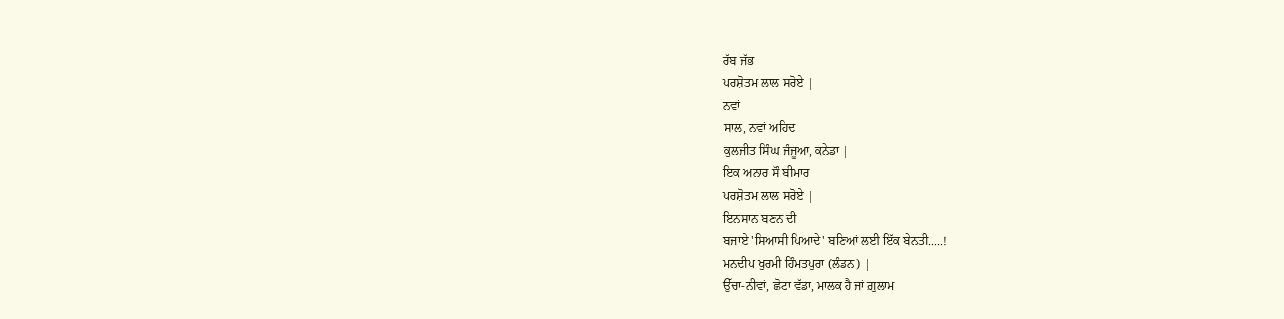ਰੱਬ ਜੱਭ
ਪਰਸ਼ੋਤਮ ਲਾਲ ਸਰੋਏ |
ਨਵਾਂ
ਸਾਲ, ਨਵਾਂ ਅਹਿਦ
ਕੁਲਜੀਤ ਸਿੰਘ ਜੰਜੂਆ, ਕਨੇਡਾ |
ਇਕ ਅਨਾਰ ਸੌ ਬੀਮਾਰ
ਪਰਸ਼ੋਤਮ ਲਾਲ ਸਰੋਏ |
ਇਨਸਾਨ ਬਣਨ ਦੀ
ਬਜਾਏ 'ਸਿਆਸੀ ਪਿਆਦੇ' ਬਣਿਆਂ ਲਈ ਇੱਕ ਬੇਨਤੀ.....!
ਮਨਦੀਪ ਖੁਰਮੀ ਹਿੰਮਤਪੁਰਾ (ਲੰਡਨ) |
ਉੱਚਾ-ਨੀਵਾਂ, ਛੋਟਾ ਵੱਡਾ, ਮਾਲਕ ਹੈ ਜਾਂ ਗ਼ੁਲਾਮ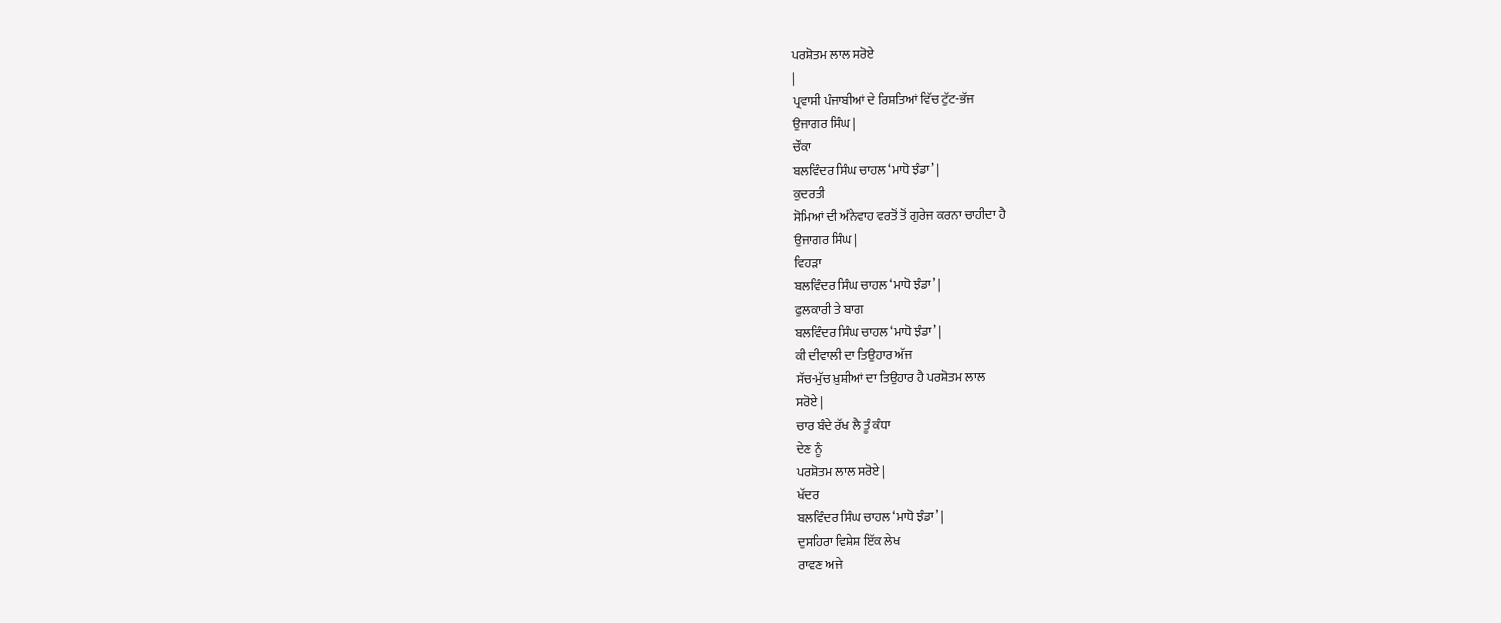ਪਰਸ਼ੋਤਮ ਲਾਲ ਸਰੋਏ
|
ਪ੍ਰਵਾਸੀ ਪੰਜਾਬੀਆਂ ਦੇ ਰਿਸ਼ਤਿਆਂ ਵਿੱਚ ਟੁੱਟ-ਭੱਜ
ਉਜਾਗਰ ਸਿੰਘ |
ਚੌਂਕਾ
ਬਲਵਿੰਦਰ ਸਿੰਘ ਚਾਹਲ ‘ਮਾਧੋ ਝੰਡਾ’ |
ਕੁਦਰਤੀ
ਸੋਮਿਆਂ ਦੀ ਅੰਨੇਵਾਹ ਵਰਤੋਂ ਤੋਂ ਗੁਰੇਜ ਕਰਨਾ ਚਾਹੀਦਾ ਹੈ
ਉਜਾਗਰ ਸਿੰਘ |
ਵਿਹੜਾ
ਬਲਵਿੰਦਰ ਸਿੰਘ ਚਾਹਲ ‘ਮਾਧੋ ਝੰਡਾ’ |
ਫੁਲਕਾਰੀ ਤੇ ਬਾਗ
ਬਲਵਿੰਦਰ ਸਿੰਘ ਚਾਹਲ ‘ਮਾਧੋ ਝੰਡਾ’ |
ਕੀ ਦੀਵਾਲੀ ਦਾ ਤਿਉਹਾਰ ਅੱਜ
ਸੱਚ-ਮੁੱਚ ਖ਼ੁਸ਼ੀਆਂ ਦਾ ਤਿਉਹਾਰ ਹੈ ਪਰਸ਼ੋਤਮ ਲਾਲ
ਸਰੋਏ |
ਚਾਰ ਬੰਦੇ ਰੱਖ ਲੈ ਤੂੰ ਕੰਧਾ
ਦੇਣ ਨੂੰ
ਪਰਸ਼ੋਤਮ ਲਾਲ ਸਰੋਏ |
ਖੱਦਰ
ਬਲਵਿੰਦਰ ਸਿੰਘ ਚਾਹਲ ‘ਮਾਧੋ ਝੰਡਾ’ |
ਦੁਸਹਿਰਾ ਵਿਸ਼ੇਸ਼ ਇੱਕ ਲੇਖ
ਰਾਵਣ ਅਜੇ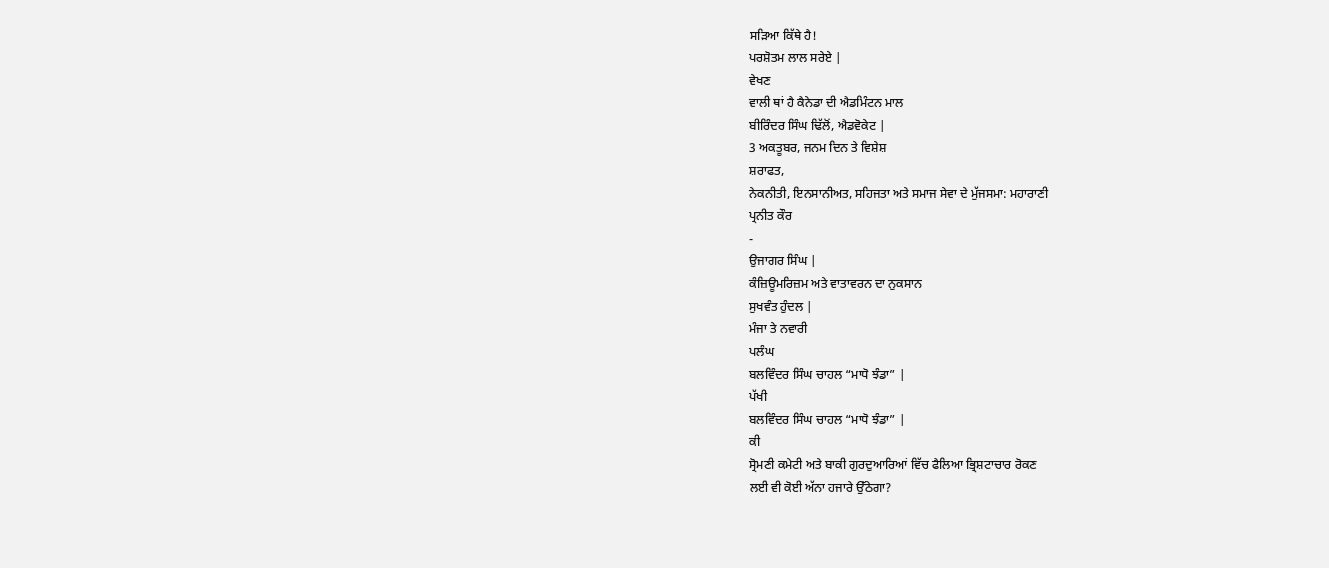ਸੜਿਆ ਕਿੱਥੇ ਹੈ!
ਪਰਸ਼ੋਤਮ ਲਾਲ ਸਰੇਏ |
ਵੇਖਣ
ਵਾਲੀ ਥਾਂ ਹੈ ਕੈਨੇਡਾ ਦੀ ਐਡਮਿੰਟਨ ਮਾਲ
ਬੀਰਿੰਦਰ ਸਿੰਘ ਢਿੱਲੋਂ, ਐਡਵੋਕੇਟ |
3 ਅਕਤੂਬਰ, ਜਨਮ ਦਿਨ ਤੇ ਵਿਸ਼ੇਸ਼
ਸ਼ਰਾਫਤ,
ਨੇਕਨੀਤੀ, ਇਨਸਾਨੀਅਤ, ਸਹਿਜਤਾ ਅਤੇ ਸਮਾਜ ਸੇਵਾ ਦੇ ਮੁੱਜਸਮਾ: ਮਹਾਰਾਣੀ
ਪ੍ਰਨੀਤ ਕੌਰ
-
ਉਜਾਗਰ ਸਿੰਘ |
ਕੰਜ਼ਿਊਮਰਿਜ਼ਮ ਅਤੇ ਵਾਤਾਵਰਨ ਦਾ ਨੁਕਸਾਨ
ਸੁਖਵੰਤ ਹੁੰਦਲ |
ਮੰਜਾ ਤੇ ਨਵਾਰੀ
ਪਲੰਘ
ਬਲਵਿੰਦਰ ਸਿੰਘ ਚਾਹਲ “ਮਾਧੋ ਝੰਡਾ” |
ਪੱਖੀ
ਬਲਵਿੰਦਰ ਸਿੰਘ ਚਾਹਲ “ਮਾਧੋ ਝੰਡਾ” |
ਕੀ
ਸ੍ਰੋਮਣੀ ਕਮੇਟੀ ਅਤੇ ਬਾਕੀ ਗੁਰਦੁਆਰਿਆਂ ਵਿੱਚ ਫੈਲਿਆ ਭ੍ਰਿਸ਼ਟਾਚਾਰ ਰੋਕਣ
ਲਈ ਵੀ ਕੋਈ ਅੱਨਾ ਹਜਾਰੇ ਉੱਠੇਗਾ?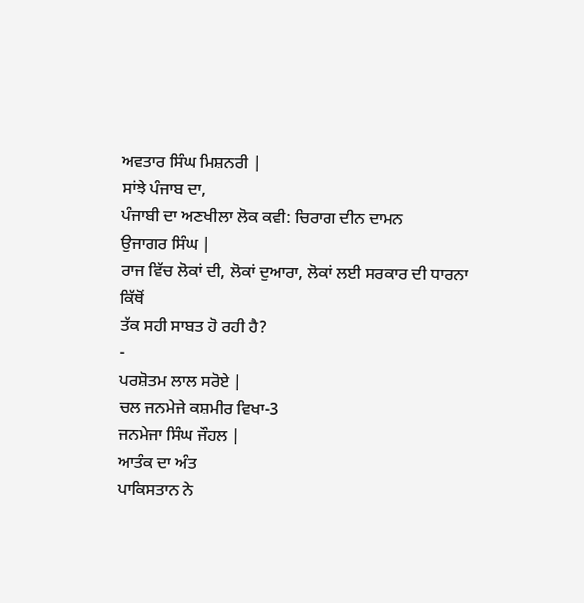ਅਵਤਾਰ ਸਿੰਘ ਮਿਸ਼ਨਰੀ |
ਸਾਂਝੇ ਪੰਜਾਬ ਦਾ,
ਪੰਜਾਬੀ ਦਾ ਅਣਖੀਲਾ ਲੋਕ ਕਵੀ: ਚਿਰਾਗ ਦੀਨ ਦਾਮਨ
ਉਜਾਗਰ ਸਿੰਘ |
ਰਾਜ ਵਿੱਚ ਲੋਕਾਂ ਦੀ, ਲੋਕਾਂ ਦੁਆਰਾ, ਲੋਕਾਂ ਲਈ ਸਰਕਾਰ ਦੀ ਧਾਰਨਾ ਕਿੱਥੋਂ
ਤੱਕ ਸਹੀ ਸਾਬਤ ਹੋ ਰਹੀ ਹੈ?
-
ਪਰਸ਼ੋਤਮ ਲਾਲ ਸਰੋਏ |
ਚਲ ਜਨਮੇਜੇ ਕਸ਼ਮੀਰ ਵਿਖਾ-3
ਜਨਮੇਜਾ ਸਿੰਘ ਜੌਹਲ |
ਆਤੰਕ ਦਾ ਅੰਤ
ਪਾਕਿਸਤਾਨ ਨੇ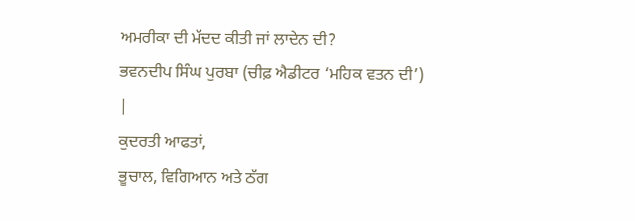ਅਮਰੀਕਾ ਦੀ ਮੱਦਦ ਕੀਤੀ ਜਾਂ ਲਾਦੇਨ ਦੀ?
ਭਵਨਦੀਪ ਸਿੰਘ ਪੁਰਬਾ (ਚੀਫ਼ ਐਡੀਟਰ ‘ਮਹਿਕ ਵਤਨ ਦੀ’)
|
ਕੁਦਰਤੀ ਆਫਤਾਂ,
ਭੂਚਾਲ, ਵਿਗਿਆਨ ਅਤੇ ਠੱਗ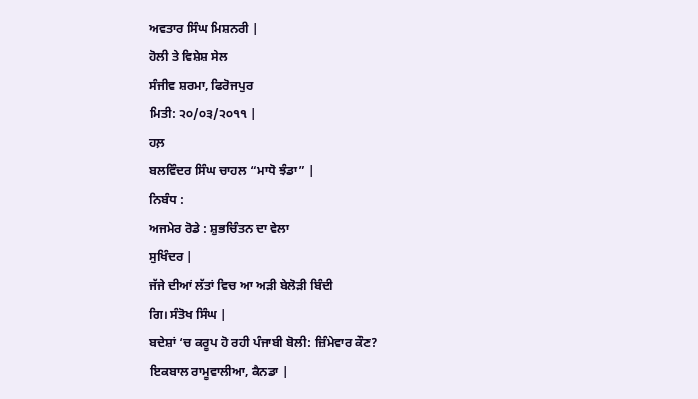ਅਵਤਾਰ ਸਿੰਘ ਮਿਸ਼ਨਰੀ |
ਹੋਲੀ ਤੇ ਵਿਸ਼ੇਸ਼ ਸੇਲ
ਸੰਜੀਵ ਸ਼ਰਮਾ, ਫਿਰੋਜਪੁਰ
ਮਿਤੀ: ੨੦/੦੩/੨੦੧੧ |
ਹਲ਼
ਬਲਵਿੰਦਰ ਸਿੰਘ ਚਾਹਲ “ਮਾਧੋ ਝੰਡਾ” |
ਨਿਬੰਧ :
ਅਜਮੇਰ ਰੋਡੇ : ਸ਼ੁਭਚਿੰਤਨ ਦਾ ਵੇਲਾ
ਸੁਖਿੰਦਰ |
ਜੱਜੇ ਦੀਆਂ ਲੱਤਾਂ ਵਿਚ ਆ ਅੜੀ ਬੇਲੋੜੀ ਬਿੰਦੀ
ਗਿ। ਸੰਤੋਖ ਸਿੰਘ |
ਬਦੇਸ਼ਾਂ ‘ਚ ਕਰੂਪ ਹੋ ਰਹੀ ਪੰਜਾਬੀ ਬੋਲੀ: ਜ਼ਿੰਮੇਵਾਰ ਕੌਣ?
ਇਕਬਾਲ ਰਾਮੂਵਾਲੀਆ, ਕੈਨਡਾ |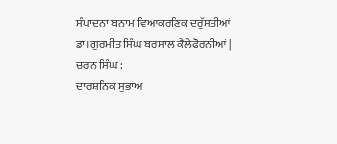ਸੰਪਾਦਨਾ ਬਨਾਮ ਵਿਆਕਰਣਿਕ ਦਰੁੱਸਤੀਆਂ
ਡਾ।ਗੁਰਮੀਤ ਸਿੰਘ ਬਰਸਾਲ ਕੈਲੇਫੋਰਨੀਆਂ |
ਚਰਨ ਸਿੰਘ :
ਦਾਰਸ਼ਨਿਕ ਸੁਭਾਅ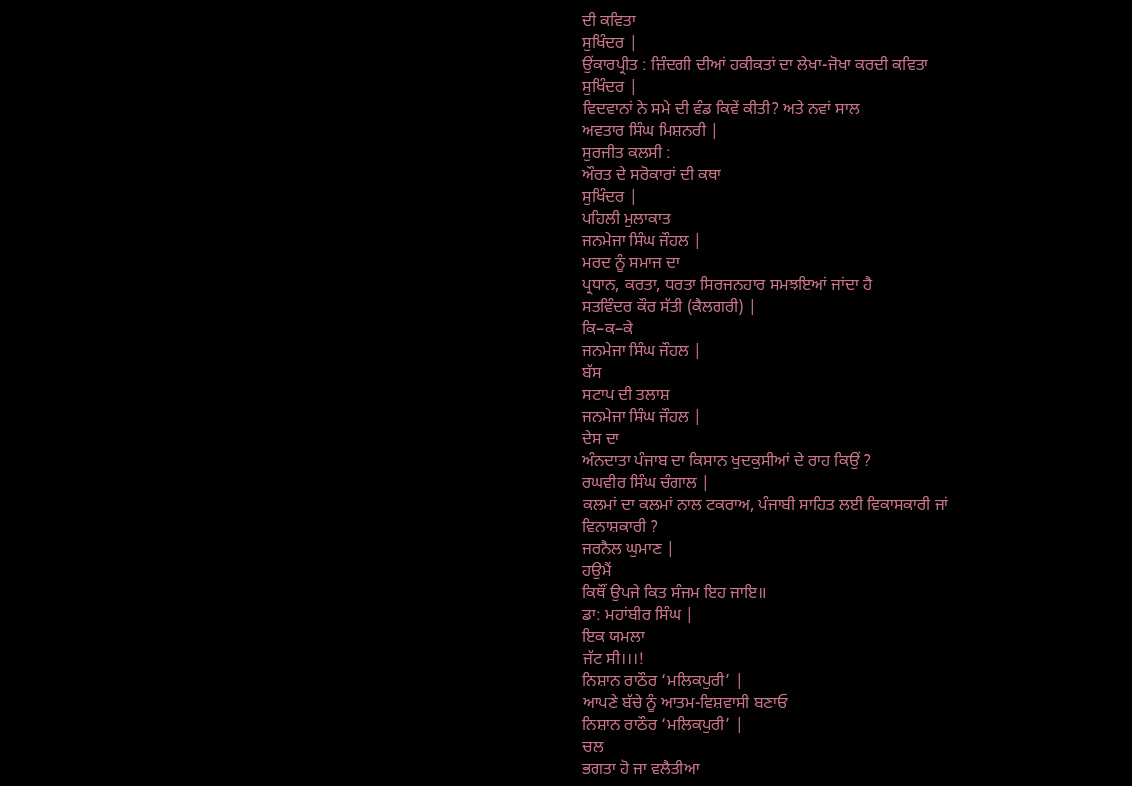ਦੀ ਕਵਿਤਾ
ਸੁਖਿੰਦਰ |
ਉਂਕਾਰਪ੍ਰੀਤ : ਜ਼ਿੰਦਗੀ ਦੀਆਂ ਹਕੀਕਤਾਂ ਦਾ ਲੇਖਾ-ਜੋਖਾ ਕਰਦੀ ਕਵਿਤਾ
ਸੁਖਿੰਦਰ |
ਵਿਦਵਾਨਾਂ ਨੇ ਸਮੇ ਦੀ ਵੰਡ ਕਿਵੇਂ ਕੀਤੀ? ਅਤੇ ਨਵਾਂ ਸਾਲ
ਅਵਤਾਰ ਸਿੰਘ ਮਿਸ਼ਨਰੀ |
ਸੁਰਜੀਤ ਕਲਸੀ :
ਔਰਤ ਦੇ ਸਰੋਕਾਰਾਂ ਦੀ ਕਥਾ
ਸੁਖਿੰਦਰ |
ਪਹਿਲੀ ਮੁਲਾਕਾਤ
ਜਨਮੇਜਾ ਸਿੰਘ ਜੌਹਲ |
ਮਰਦ ਨੂੰ ਸਮਾਜ ਦਾ
ਪ੍ਰਧਾਨ, ਕਰਤਾ, ਧਰਤਾ ਸਿਰਜਨਹਾਰ ਸਮਝਇਆਂ ਜਾਂਦਾ ਹੈ
ਸਤਵਿੰਦਰ ਕੌਰ ਸੱਤੀ (ਕੈਲਗਰੀ) |
ਕਿ–ਕ–ਕੇ
ਜਨਮੇਜਾ ਸਿੰਘ ਜੌਹਲ |
ਬੱਸ
ਸਟਾਪ ਦੀ ਤਲਾਸ਼
ਜਨਮੇਜਾ ਸਿੰਘ ਜੌਹਲ |
ਦੇਸ ਦਾ
ਅੰਨਦਾਤਾ ਪੰਜਾਬ ਦਾ ਕਿਸਾਨ ਖੁਦਕੁਸੀਆਂ ਦੇ ਰਾਹ ਕਿਉਂ ?
ਰਘਵੀਰ ਸਿੰਘ ਚੰਗਾਲ |
ਕਲਮਾਂ ਦਾ ਕਲਮਾਂ ਨਾਲ ਟਕਰਾਅ, ਪੰਜਾਬੀ ਸਾਹਿਤ ਲਈ ਵਿਕਾਸਕਾਰੀ ਜਾਂ
ਵਿਨਾਸ਼ਕਾਰੀ ?
ਜਰਨੈਲ ਘੁਮਾਣ |
ਹਉਮੈਂ
ਕਿਥੌਂ ਉਪਜੇ ਕਿਤ ਸੰਜਮ ਇਹ ਜਾਇ॥
ਡਾ: ਮਹਾਂਬੀਰ ਸਿੰਘ |
ਇਕ ਯਮਲਾ
ਜੱਟ ਸੀ।।।!
ਨਿਸ਼ਾਨ ਰਾਠੌਰ ‘ਮਲਿਕਪੁਰੀ’ |
ਆਪਣੇ ਬੱਚੇ ਨੂੰ ਆਤਮ-ਵਿਸ਼ਵਾਸੀ ਬਣਾਓ
ਨਿਸ਼ਾਨ ਰਾਠੌਰ ‘ਮਲਿਕਪੁਰੀ’ |
ਚਲ
ਭਗਤਾ ਹੋ ਜਾ ਵਲੈਤੀਆ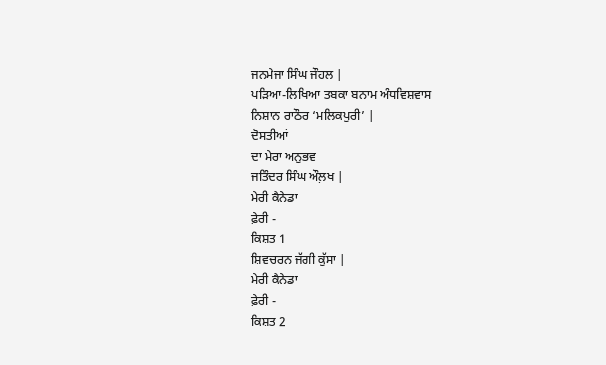ਜਨਮੇਜਾ ਸਿੰਘ ਜੌਹਲ |
ਪੜਿਆ-ਲਿਖਿਆ ਤਬਕਾ ਬਨਾਮ ਅੰਧਵਿਸ਼ਵਾਸ
ਨਿਸ਼ਾਨ ਰਾਠੌਰ ‘ਮਲਿਕਪੁਰੀ’ |
ਦੋਸਤੀਆਂ
ਦਾ ਮੇਰਾ ਅਨੁਭਵ
ਜਤਿੰਦਰ ਸਿੰਘ ਔਲ਼ਖ |
ਮੇਰੀ ਕੈਨੇਡਾ
ਫ਼ੇਰੀ -
ਕਿਸ਼ਤ 1
ਸ਼ਿਵਚਰਨ ਜੱਗੀ ਕੁੱਸਾ |
ਮੇਰੀ ਕੈਨੇਡਾ
ਫ਼ੇਰੀ -
ਕਿਸ਼ਤ 2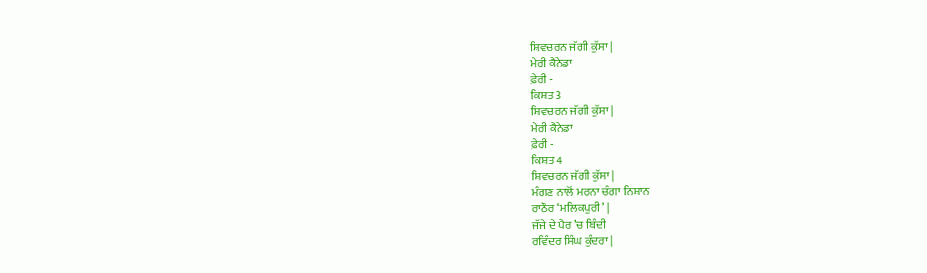ਸ਼ਿਵਚਰਨ ਜੱਗੀ ਕੁੱਸਾ |
ਮੇਰੀ ਕੈਨੇਡਾ
ਫ਼ੇਰੀ -
ਕਿਸ਼ਤ 3
ਸ਼ਿਵਚਰਨ ਜੱਗੀ ਕੁੱਸਾ |
ਮੇਰੀ ਕੈਨੇਡਾ
ਫ਼ੇਰੀ -
ਕਿਸ਼ਤ 4
ਸ਼ਿਵਚਰਨ ਜੱਗੀ ਕੁੱਸਾ |
ਮੰਗਣ ਨਾਲੋਂ ਮਰਨਾ ਚੰਗਾ ਨਿਸ਼ਾਨ
ਰਾਠੌਰ ‘ਮਲਿਕਪੁਰੀ’ |
ਜੱਜੇ ਦੇ ਪੈਰ ’ਚ ਬਿੰਦੀ
ਰਵਿੰਦਰ ਸਿੰਘ ਕੁੰਦਰਾ |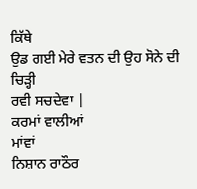ਕਿੱਥੇ
ਉਡ ਗਈ ਮੇਰੇ ਵਤਨ ਦੀ ਉਹ ਸੋਨੇ ਦੀ ਚਿੜ੍ਹੀ
ਰਵੀ ਸਚਦੇਵਾ |
ਕਰਮਾਂ ਵਾਲੀਆਂ
ਮਾਂਵਾਂ
ਨਿਸ਼ਾਨ ਰਾਠੌਰ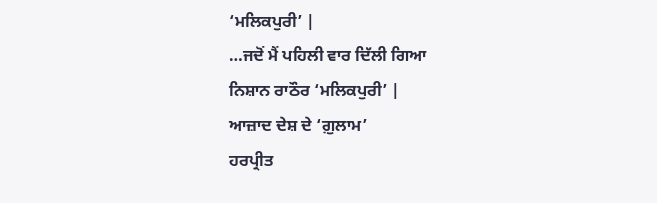‘ਮਲਿਕਪੁਰੀ’ |
…ਜਦੋਂ ਮੈਂ ਪਹਿਲੀ ਵਾਰ ਦਿੱਲੀ ਗਿਆ
ਨਿਸ਼ਾਨ ਰਾਠੌਰ ‘ਮਲਿਕਪੁਰੀ’ |
ਆਜ਼ਾਦ ਦੇਸ਼ ਦੇ ‘ਗ਼ੁਲਾਮ’
ਹਰਪ੍ਰੀਤ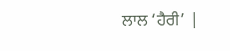ਲਾਲ ‘ਹੈਰੀ’ |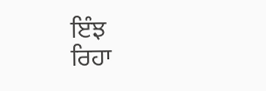ਇੰਝ
ਰਿਹਾ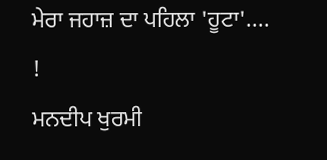ਮੇਰਾ ਜਹਾਜ਼ ਦਾ ਪਹਿਲਾ 'ਹੂਟਾ'.... !
ਮਨਦੀਪ ਖੁਰਮੀ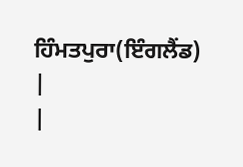ਹਿੰਮਤਪੁਰਾ(ਇੰਗਲੈਂਡ)
|
|